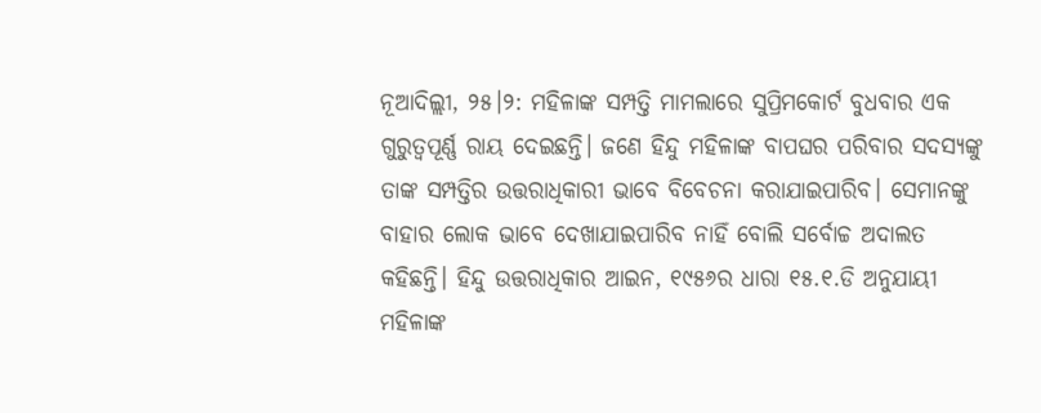ନୂଆଦିଲ୍ଲୀ, ୨୫।୨: ମହିଳାଙ୍କ ସମ୍ପତ୍ତି ମାମଲାରେ ସୁପ୍ରିମକୋର୍ଟ ବୁଧବାର ଏକ ଗୁରୁତ୍ୱପୂର୍ଣ୍ଣ ରାୟ ଦେଇଛନ୍ତି। ଜଣେ ହିନ୍ଦୁ ମହିଳାଙ୍କ ବାପଘର ପରିବାର ସଦସ୍ୟଙ୍କୁ ତାଙ୍କ ସମ୍ପତ୍ତିର ଉତ୍ତରାଧିକାରୀ ଭାବେ ବିବେଚନା କରାଯାଇପାରିବ। ସେମାନଙ୍କୁ ବାହାର ଲୋକ ଭାବେ ଦେଖାଯାଇପାରିବ ନାହିଁ ବୋଲି ସର୍ବୋଚ୍ଚ ଅଦାଲତ କହିଛନ୍ତି। ହିନ୍ଦୁ ଉତ୍ତରାଧିକାର ଆଇନ, ୧୯୫୬ର ଧାରା ୧୫.୧.ଡି ଅନୁଯାୟୀ ମହିଳାଙ୍କ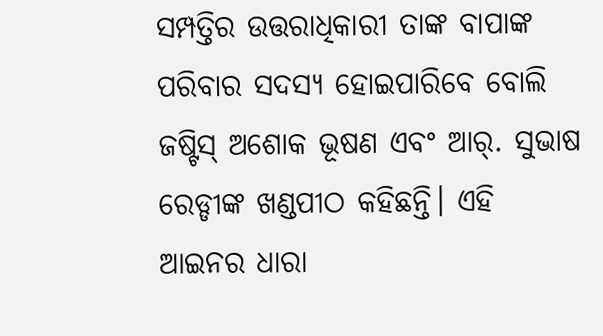ସମ୍ପତ୍ତିର ଉତ୍ତରାଧିକାରୀ ତାଙ୍କ ବାପାଙ୍କ ପରିବାର ସଦସ୍ୟ ହୋଇପାରିବେ ବୋଲି ଜଷ୍ଟିସ୍ ଅଶୋକ ଭୂଷଣ ଏବଂ ଆର୍. ସୁଭାଷ ରେଡ୍ଡୀଙ୍କ ଖଣ୍ଡପୀଠ କହିଛନ୍ତି। ଏହି ଆଇନର ଧାରା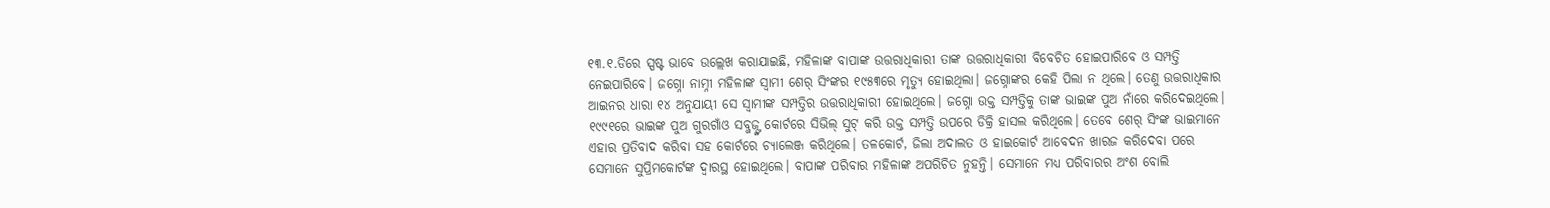୧୩.୧.ଡିରେ ସ୍ପଷ୍ଟ ଭାବେ ଉଲ୍ଲେଖ କରାଯାଇଛି, ମହିଳାଙ୍କ ବାପାଙ୍କ ଉତ୍ତରାଧିକାରୀ ତାଙ୍କ ଉତ୍ତରାଧିକାରୀ ବିବେଚିତ ହୋଇପାରିବେ ଓ ସମ୍ପତ୍ତି ନେଇପାରିବେ। ଜଗ୍ନୋ ନାମ୍ନୀ ମହିଳାଙ୍କ ସ୍ବାମୀ ଶେର୍ ସିଂଙ୍କର ୧୯୫୩ରେ ମୃତ୍ୟୁ ହୋଇଥିଲା। ଜଗ୍ନୋଙ୍କର କେହି ପିଲା ନ ଥିଲେ। ତେଣୁ ଉତ୍ତରାଧିକାର ଆଇନର ଧାରା ୧୪ ଅନୁଯାୟୀ ସେ ସ୍ବାମୀଙ୍କ ସମ୍ପତ୍ତିର ଉତ୍ତରାଧିକାରୀ ହୋଇଥିଲେ। ଜଗ୍ନୋ ଉକ୍ତ ସମ୍ପତ୍ତିକୁ ତାଙ୍କ ଭାଇଙ୍କ ପୁଅ ନାଁରେ କରିଦେଇଥିଲେ। ୧୯୯୧ରେ ଭାଇଙ୍କ ପୁଅ ଗୁରଗାଁଓ ସବ୍ଜଜ୍ଙ୍କ କୋର୍ଟରେ ସିଭିଲ୍ ସୁଟ୍ କରି ଉକ୍ତ ସମ୍ପତ୍ତି ଉପରେ ଡିକ୍ରି ହାସଲ କରିଥିଲେ। ତେବେ ଶେର୍ ସିଂଙ୍କ ଭାଇମାନେ ଏହାର ପ୍ରତିବାଦ କରିବା ସହ କୋର୍ଟରେ ଚ୍ୟାଲେଞ୍ଜ କରିଥିଲେ। ତଳକୋର୍ଟ, ଜିଲା ଅଦାଲତ ଓ ହାଇକୋର୍ଟ ଆବେଦନ ଖାରଜ କରିଦେବା ପରେ ସେମାନେ ସୁପ୍ରିମକୋର୍ଟଙ୍କ ଦ୍ୱାରସ୍ଥ ହୋଇଥିଲେ। ବାପାଙ୍କ ପରିବାର ମହିଳାଙ୍କ ଅପରିଚିତ ନୁହନ୍ତି। ସେମାନେ ମଧ୍ୟ ପରିବାରର ଅଂଶ ବୋଲି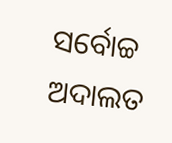ସର୍ବୋଚ୍ଚ ଅଦାଲତ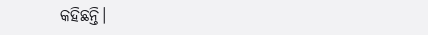କହିଛନ୍ତି।